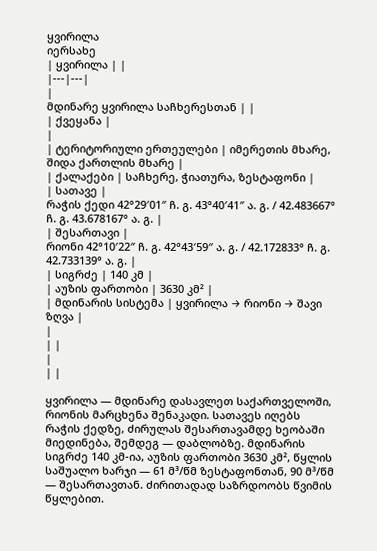ყვირილა
იერსახე
| ყვირილა | |
|---|---|
|
მდინარე ყვირილა საჩხერესთან | |
| ქვეყანა |
|
| ტერიტორიული ერთეულები | იმერეთის მხარე, შიდა ქართლის მხარე |
| ქალაქები | საჩხერე, ჭიათურა, ზესტაფონი |
| სათავე |
რაჭის ქედი 42°29′01″ ჩ. გ. 43°40′41″ ა. გ. / 42.483667° ჩ. გ. 43.678167° ა. გ. |
| შესართავი |
რიონი 42°10′22″ ჩ. გ. 42°43′59″ ა. გ. / 42.172833° ჩ. გ. 42.733139° ა. გ. |
| სიგრძე | 140 კმ |
| აუზის ფართობი | 3630 კმ² |
| მდინარის სისტემა | ყვირილა → რიონი → შავი ზღვა |
|
| |
|
| |

ყვირილა — მდინარე დასავლეთ საქართველოში, რიონის მარცხენა შენაკადი. სათავეს იღებს რაჭის ქედზე, ძირულას შესართავამდე ხეობაში მიედინება, შემდეგ — დაბლობზე. მდინარის სიგრძე 140 კმ-ია, აუზის ფართობი 3630 კმ², წყლის საშუალო ხარჯი — 61 მ³/წმ ზესტაფონთან, 90 მ³/წმ — შესართავთან. ძირითადად საზრდოობს წვიმის წყლებით.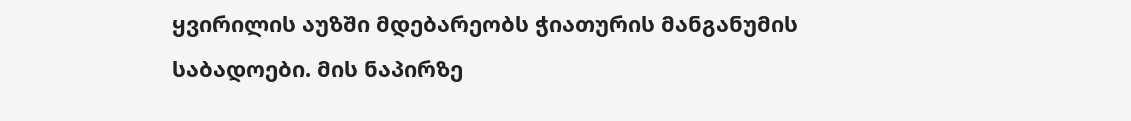ყვირილის აუზში მდებარეობს ჭიათურის მანგანუმის საბადოები. მის ნაპირზე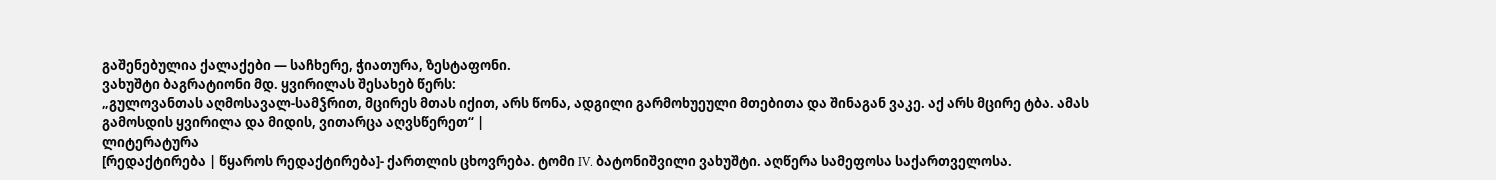გაშენებულია ქალაქები — საჩხერე, ჭიათურა, ზესტაფონი.
ვახუშტი ბაგრატიონი მდ. ყვირილას შესახებ წერს:
„გულოვანთას აღმოსავალ-სამჴრით, მცირეს მთას იქით, არს წონა, ადგილი გარმოხუეული მთებითა და შინაგან ვაკე. აქ არს მცირე ტბა. ამას გამოსდის ყვირილა და მიდის, ვითარცა აღვსწერეთ“ |
ლიტერატურა
[რედაქტირება | წყაროს რედაქტირება]- ქართლის ცხოვრება. ტომი IV. ბატონიშვილი ვახუშტი. აღწერა სამეფოსა საქართველოსა.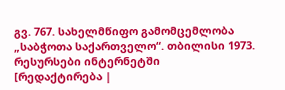გვ. 767. სახელმწიფო გამომცემლობა „საბჭოთა საქართველო“. თბილისი 1973.
რესურსები ინტერნეტში
[რედაქტირება |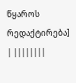წყაროს რედაქტირება]
| ||||||||